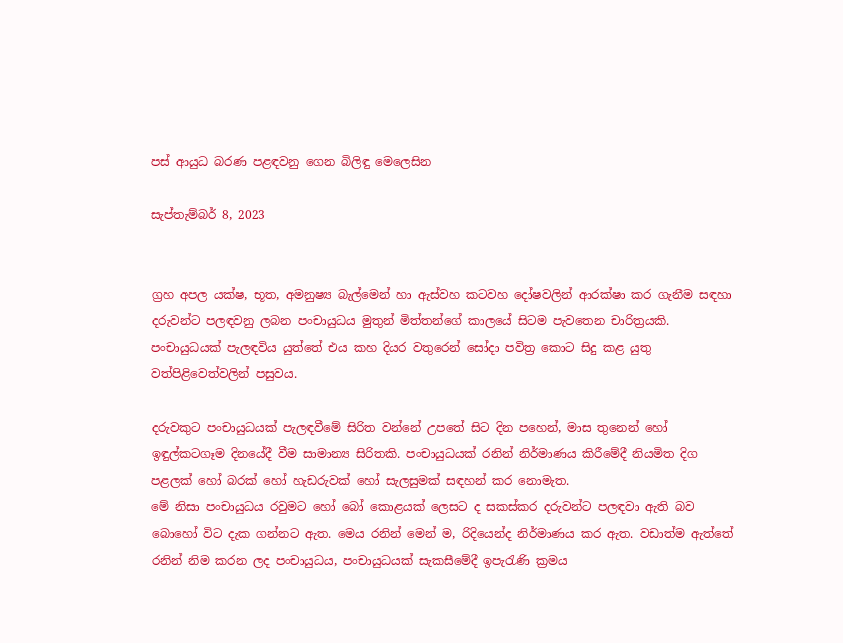පස් ආයුධ බරණ පළඳවනු ගෙන බිලිඳු මෙලෙසින

සැප්තැම්බර් 8, 2023


ග්‍රහ අපල යක්ෂ, භූත, අමනුෂ්‍ය බැල්මෙන් හා ඇස්වහ කටවහ දෝෂවලින් ආරක්ෂා කර ගැනීම සඳහා දරුවන්ට පලඳවනු ලබන පංචායුධය මුතුන් මිත්තන්ගේ කාලයේ සිටම පැවතෙන චාරිත්‍රයකි. පංචායුධයක් පැලඳවිය යුත්තේ එය කහ දියර වතුරෙන් සෝදා පවිත්‍ර කොට සිදු කළ යුතු වත්පිළිවෙත්වලින් පසුවය.

දරුවකුට පංචායුධයක් පැලඳවීමේ සිරිත වන්නේ උපතේ සිට දින පහෙන්, මාස තුනෙන් හෝ ඉඳුල්කටගෑම දිනයේදී වීම සාමාන්‍ය සිරිතකි. පංචායුධයක් රනින් නිර්මාණය කිරීමේදී නියමිත දිග පළලක් හෝ බරක් හෝ හැඩරුවක් හෝ සැලසුමක් සඳහන් කර නොමැත.
මේ නිසා පංචායුධය රවුමට හෝ බෝ කොළයක් ලෙසට ද සකස්කර දරුවන්ට පලඳවා ඇති බව බොහෝ විට දැක ගන්නට ඇත. මෙය රනින් මෙන් ම, රිදියෙන්ද නිර්මාණය කර ඇත. වඩාත්ම ඇත්තේ රනින් නිම කරන ලද පංචායුධය, පංචායුධයක් සැකසීමේදී ඉපැරැණි ක්‍රමය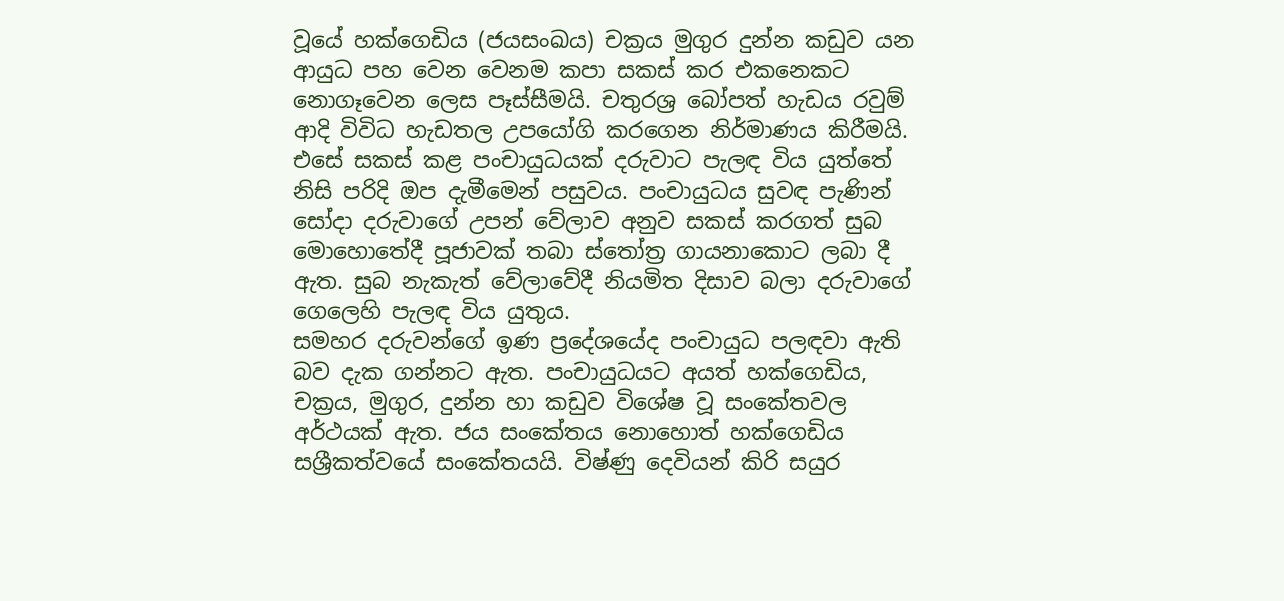වූයේ හක්ගෙඩිය (ජයසංඛය) චක්‍රය මුගුර දුන්න කඩුව යන ආයුධ පහ වෙන වෙනම කපා සකස් කර එකනෙකට නොගෑවෙන ලෙස පෑස්සීමයි. චතුරශ්‍ර බෝපත් හැඩය රවුම් ආදි විවිධ හැඩතල උපයෝගි කරගෙන නිර්මාණය කිරීමයි. එසේ සකස් කළ පංචායුධයක් දරුවාට පැලඳ විය යුත්තේ නිසි පරිදි ඔප දැමීමෙන් පසුවය. පංචායුධය සුවඳ පැණින් සෝදා දරුවාගේ උපන් වේලාව අනුව සකස් කරගත් සුබ මොහොතේදී පූජාවක් තබා ස්තෝත්‍ර ගායනාකොට ලබා දී ඇත. සුබ නැකැත් වේලාවේදී නියමිත දිසාව බලා දරුවාගේ ගෙලෙහි පැලඳ විය යුතුය.
සමහර දරුවන්ගේ ඉණ ප්‍රදේශයේද පංචායුධ පලඳවා ඇති බව දැක ගන්නට ඇත. පංචායුධයට අයත් හක්ගෙඩිය, චක්‍රය, මුගුර, දුන්න හා කඩුව විශේෂ වූ සංකේතවල අර්ථයක් ඇත. ජය සංකේතය නොහොත් හක්ගෙඩිය සශ්‍රීකත්වයේ සංකේතයයි. විෂ්ණු දෙවියන් කිරි සයුර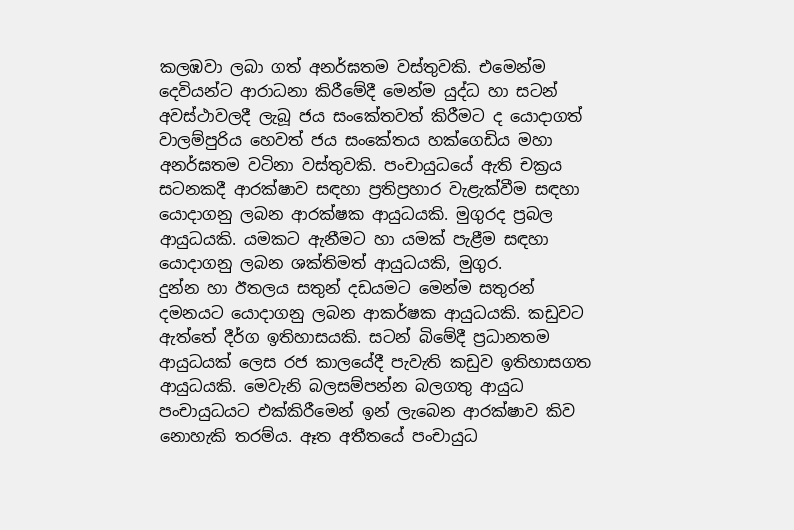කලඹවා ලබා ගත් අනර්ඝතම වස්තුවකි. එමෙන්ම දෙවියන්ට ආරාධනා කිරීමේදී මෙන්ම යුද්ධ හා සටන් අවස්ථාවලදී ලැබූ ජය සංකේතවත් කිරීමට ද යොදාගත් වාලම්පුරිය හෙවත් ජය සංකේතය හක්ගෙඩිය මහා අනර්ඝතම වටිනා වස්තුවකි. පංචායුධයේ ඇති චක්‍රය සටනකදී ආරක්ෂාව සඳහා ප්‍රතිප්‍රහාර වැළැක්වීම සඳහා යොදාගනු ලබන ආරක්ෂක ආයුධයකි. මුගුරද ප්‍රබල ආයුධයකි. යමකට ඇනීමට හා යමක් පැළීම සඳහා යොදාගනු ලබන ශක්තිමත් ආයුධයකි, මුගුර.
දුන්න හා ඊතලය සතුන් දඩයමට මෙන්ම සතුරන් දමනයට යොදාගනු ලබන ආකර්ෂක ආයුධයකි. කඩුවට ඇත්තේ දීර්ග ඉතිහාසයකි. සටන් බිමේදී ප්‍රධානතම ආයුධයක් ලෙස රජ කාලයේදී පැවැති කඩුව ඉතිහාසගත ආයුධයකි. මෙවැනි බලසම්පන්න බලගතු ආයුධ පංචායුධයට එක්කිරීමෙන් ඉන් ලැබෙන ආරක්ෂාව කිව නොහැකි තරම්ය. ඈත අතීතයේ පංචායුධ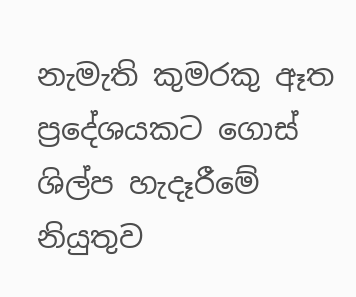නැමැති කුමරකු ඈත ප්‍රදේශයකට ගොස් ශිල්ප හැදෑරීමේ නියුතුව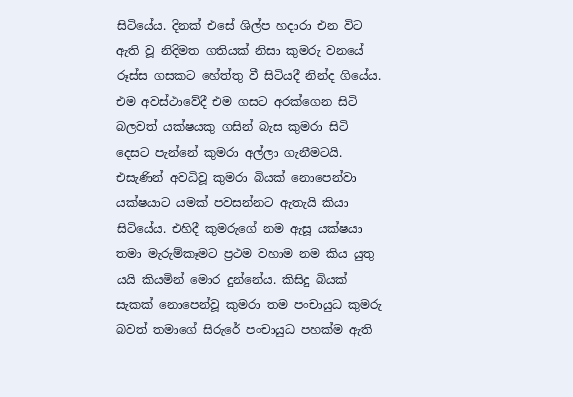සිටියේය. දිනක් එසේ ශිල්ප හදාරා එන විට ඇති වූ නිදිමත ගතියක් නිසා කුමරු වනයේ රූස්ස ගසකට හේත්තු වී සිටියදී නින්ද ගියේය. එම අවස්ථාවේදී එම ගසට අරක්ගෙන සිටි බලවත් යක්ෂයකු ගසින් බැස කුමරා සිටි දෙසට පැන්නේ කුමරා අල්ලා ගැනීමටයි.
එසැණින් අවධිවූ කුමරා බියක් නොපෙන්වා යක්ෂයාට යමක් පවසන්නට ඇතැයි කියා සිටියේය. එහිදී කුමරුගේ නම ඇසූ යක්ෂයා තමා මැරුම්කෑමට ප්‍රථම වහාම නම කිය යුතු යයි කියමින් මොර දුන්නේය. කිසිදු බියක් සැකක් නොපෙන්වූ කුමරා තම පංචායුධ කුමරු බවත් තමාගේ සිරුරේ පංචායුධ පහක්ම ඇති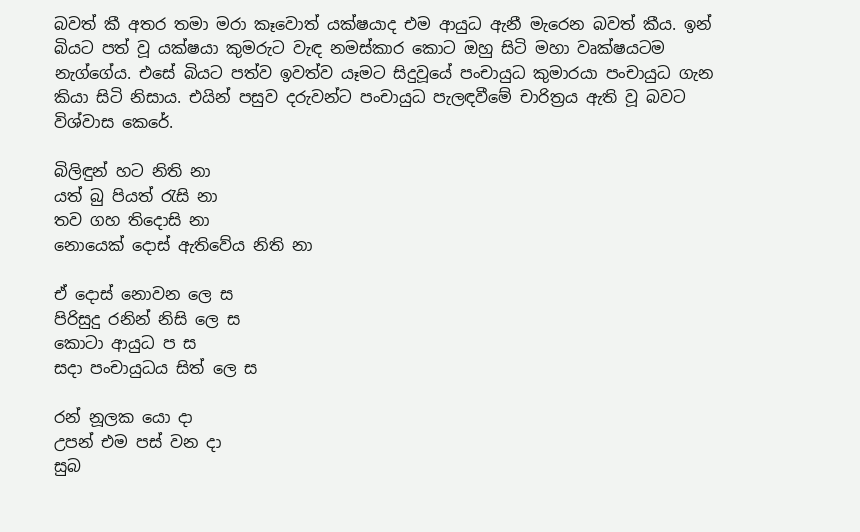බවත් කී අතර තමා මරා කෑවොත් යක්ෂයාද එම ආයුධ ඇනී මැරෙන බවත් කීය. ඉන් බියට පත් වූ යක්ෂයා කුමරුට වැඳ නමස්කාර කොට ඔහු සිටි මහා වෘක්ෂයටම නැග්ගේය. එසේ බියට පත්ව ඉවත්ව යෑමට සිදුවූයේ පංචායුධ කුමාරයා පංචායුධ ගැන කියා සිටි නිසාය. එයින් පසුව දරුවන්ට පංචායුධ පැලඳවීමේ චාරිත්‍රය ඇති වූ බවට විශ්වාස කෙරේ.

බිලිඳුන් හට නිති නා
යත් බු පියත් රැසි නා
තව ගහ තිදොසි නා
නොයෙක් දොස් ඇතිවේය නිති නා

ඒ දොස් නොවන ලෙ ස
පිරිසුදු රනින් නිසි ලෙ ස
කොටා ආයුධ ප ස
සදා පංචායුධය සිත් ලෙ ස

රන් නූලක යො දා
උපන් එම පස් වන දා
සුබ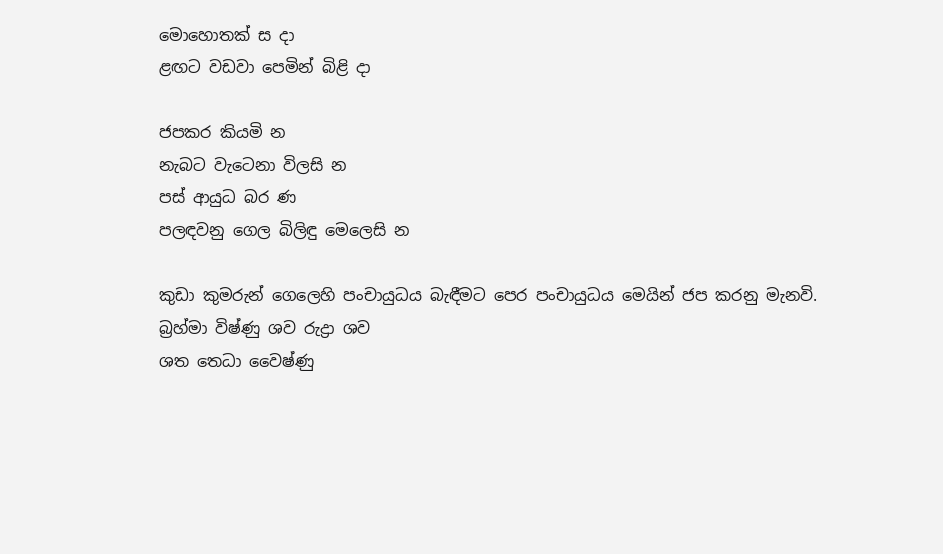මොහොතක් ස දා
ළඟට වඩවා පෙමින් බිළි දා

ජපකර කියමි න
නැබට වැටෙනා විලසි න
පස් ආයුධ බර ණ
පලඳවනු ගෙල බිලිඳු මෙලෙසි න

කුඩා කුමරුන් ගෙලෙහි පංචායුධය බැඳීමට පෙර පංචායුධය මෙයින් ජප කරනු මැනවි.
බ්‍රහ්මා විෂ්ණු ශව රුද්‍රා ශව
ශත තෙධා වෛෂ්ණු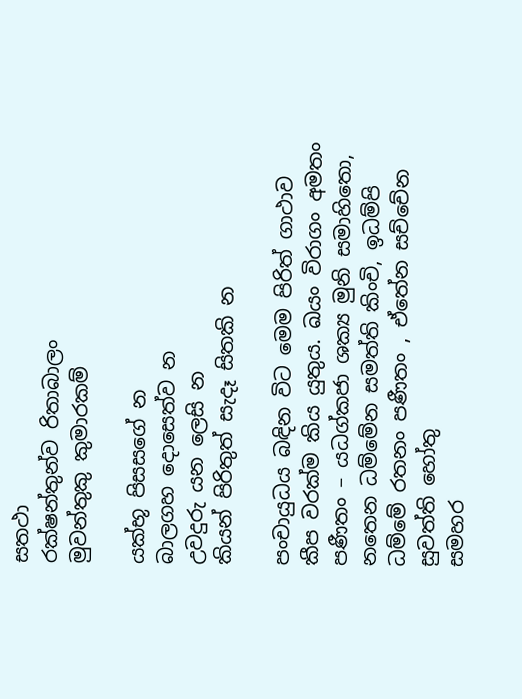සතථා
රක්ෂන්තුන්ව රිතාබාලං
මුවන්තුකු කුමාරකම්

යක්භූ පිසසගේ න
බාලගහ දොසෙත්ව න
උවදුරු යන ලෙසි න
කියන් පිරිතුත් සැදෑ සිතකි න

පංචායුධය බඳින විට මෙම පිරිත් ගාථාව කීප වරක්ම කිය යුතුය. ඛයං විරාගං අමතං පණීතං – යධග්කජා ශක්‍ය මුනි සමාහිතො, නතෙන ධම්මේන සමත්ති කිංචි, ඉධම්පි ධම්මේ රතනං පණීතං , ඒතේන සච්චේන සුවත්ති හෝතු
සමහර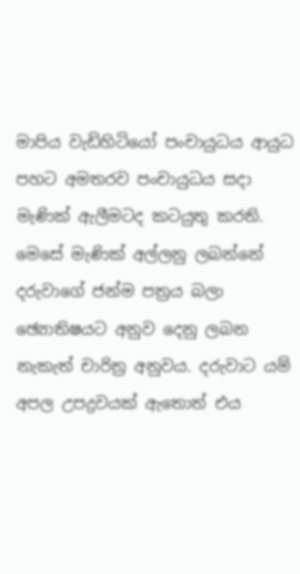මාපිය වැඩිහිටියෝ පංචායුධය ආයුධ පහට අමතරව පංචායුධය සදා මැණික් ඇලීමටද කටයුතු කරති. මෙසේ මැණික් අල්ලනු ලබන්නේ දරුවාගේ ජන්ම පත්‍රය බලා ඡ්‍යොතිෂයට අනුව දෙනු ලබන නැකැත් චාරිත්‍ර අනුවය. දරුවාට යම් අපල උපද්‍රවයක් ඇතොත් එය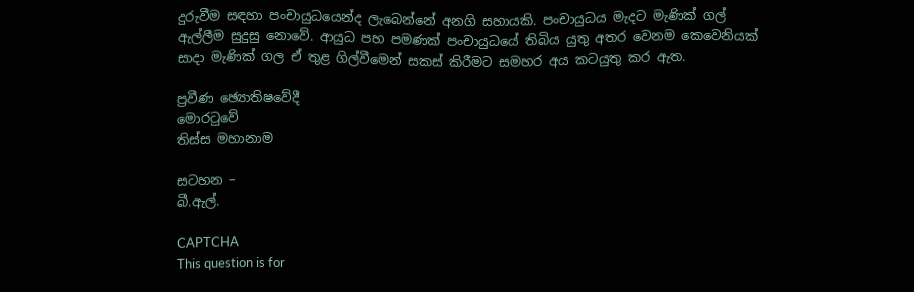දුරුවීම සඳහා පංචායුධයෙන්ද ලැබෙන්නේ අනගි සහායකි. පංචායුධය මැදට මැණික් ගල් ඇල්ලීම සුදුසු නොවේ. ආයුධ පහ පමණක් පංචායුධයේ තිබිය යුතු අතර වෙනම කෙවෙනියක් සාදා මැණික් ගල ඒ තුළ ගිල්වීමෙන් සකස් කිරීමට සමහර අය කටයුතු කර ඇත.

ප්‍රවීණ ඡ්‍යොතිෂවේදී
මොරටුවේ
තිස්ස මහානාම

සටහන –
බී.ඇල්.

CAPTCHA
This question is for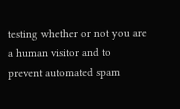testing whether or not you are a human visitor and to prevent automated spam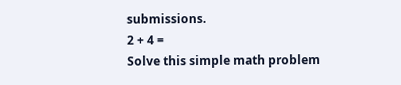submissions.
2 + 4 =
Solve this simple math problem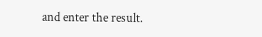and enter the result.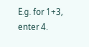E.g. for 1+3, enter 4.